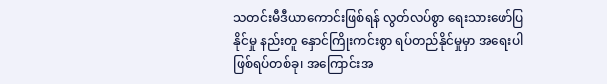သတင်းမီဒီယာကောင်းဖြစ်ရန် လွတ်လပ်စွာ ရေးသားဖော်ပြနိုင်မှု နည်းတူ နှောင်ကြိုးကင်းစွာ ရပ်တည်နိုင်မှုမှာ အရေးပါ
ဖြစ်ရပ်တစ်ခု၊ အကြောင်းအ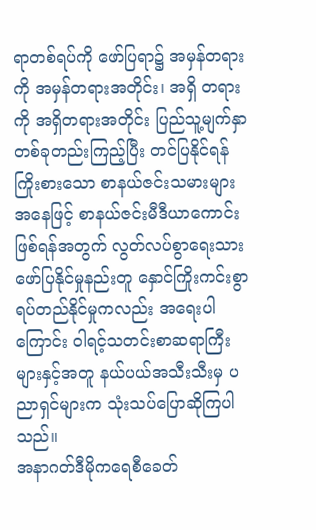ရာတစ်ရပ်ကို ဖော်ပြရာ၌ အမှန်တရားကို အမှန်တရားအတိုင်း၊ အရှိ တရားကို အရှိတရားအတိုင်း ပြည်သူ့မျက်နှာတစ်ခုတည်းကြည့်ပြီး တင်ပြနိုင်ရန်ကြိုးစားသော စာနယ်ဇင်းသမားများအနေဖြင့် စာနယ်ဇင်းမီဒီယာကောင်း ဖြစ်ရန်အတွက် လွတ်လပ်စွာရေးသားဖော်ပြနိုင်မှုနည်းတူ နှောင်ကြိုးကင်းစွာရပ်တည်နိုင်မှုကလည်း အရေးပါကြောင်း ဝါရင့်သတင်းစာဆရာကြီးများနှင့်အတူ နယ်ပယ်အသီးသီးမှ ပညာရှင်များက သုံးသပ်ပြောဆိုကြပါသည်။
အနာဂတ်ဒီမိုကရေစီခေတ်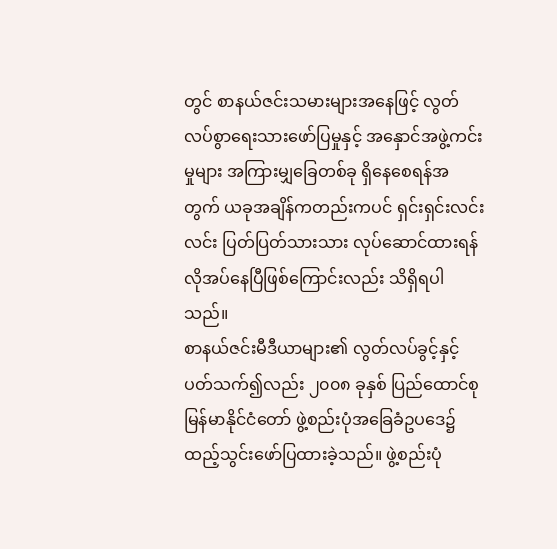တွင် စာနယ်ဇင်းသမားများအနေဖြင့် လွတ်လပ်စွာရေးသားဖော်ပြမှုနှင့် အနှောင်အဖွဲ့ကင်းမှုများ အကြားမျှခြေတစ်ခု ရှိနေစေရန်အတွက် ယခုအချိန်ကတည်းကပင် ရှင်းရှင်းလင်းလင်း ပြတ်ပြတ်သားသား လုပ်ဆောင်ထားရန် လိုအပ်နေပြီဖြစ်ကြောင်းလည်း သိရှိရပါသည်။
စာနယ်ဇင်းမီဒီယာများ၏ လွတ်လပ်ခွင့်နှင့်ပတ်သက်၍လည်း ၂၀၀၈ ခုနှစ် ပြည်ထောင်စုမြန်မာနိုင်ငံတော် ဖွဲ့စည်းပုံအခြေခံဥပဒေ၌ ထည့်သွင်းဖော်ပြထားခဲ့သည်။ ဖွဲ့စည်းပုံ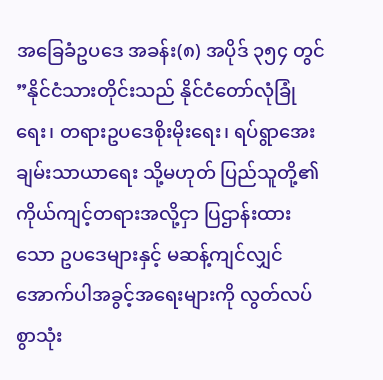အခြေခံဥပဒေ အခန်း(၈) အပိုဒ် ၃၅၄ တွင် ”နိုင်ငံသားတိုင်းသည် နိုင်ငံတော်လုံခြုံရေး၊ တရားဥပဒေစိုးမိုးရေး၊ ရပ်ရွာအေးချမ်းသာယာရေး သို့မဟုတ် ပြည်သူတို့၏ ကိုယ်ကျင့်တရားအလို့ငှာ ပြဌာန်းထားသော ဥပဒေများနှင့် မဆန့်ကျင်လျှင် အောက်ပါအခွင့်အရေးများကို လွတ်လပ်စွာသုံး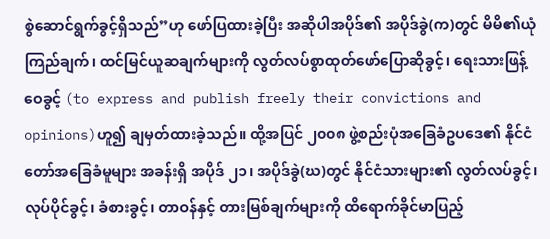စွဲဆောင်ရွက်ခွင့်ရှိသည်”ဟု ဖော်ပြထားခဲ့ပြီး အဆိုပါအပိုဒ်၏ အပိုဒ်ခွဲ(က)တွင် မိမိ၏ယုံကြည်ချက်၊ ထင်မြင်ယူဆချက်များကို လွတ်လပ်စွာထုတ်ဖော်ပြောဆိုခွင့်၊ ရေးသားဖြန့်ဝေခွင့် (to express and publish freely their convictions and opinions)ဟူ၍ ချမှတ်ထားခဲ့သည်။ ထို့အပြင် ၂၀၀၈ ဖွဲ့စည်းပုံအခြေခံဥပဒေ၏ နိုင်ငံတော်အခြေခံမူများ အခန်းရှိ အပိုဒ် ၂၁၊ အပိုဒ်ခွဲ(ဃ)တွင် နိုင်ငံသားများ၏ လွတ်လပ်ခွင့်၊ လုပ်ပိုင်ခွင့်၊ ခံစားခွင့်၊ တာဝန်နှင့် တားမြစ်ချက်များကို ထိရောက်ခိုင်မာပြည့်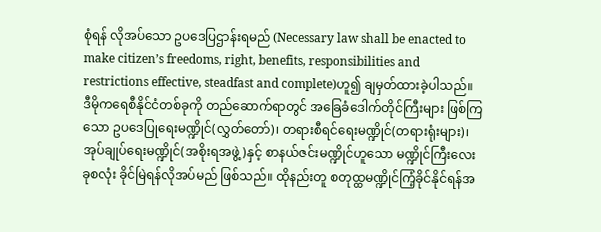စုံရန် လိုအပ်သော ဥပဒေပြဌာန်းရမည် (Necessary law shall be enacted to make citizen’s freedoms, right, benefits, responsibilities and restrictions effective, steadfast and complete)ဟူ၍ ချမှတ်ထားခဲ့ပါသည်။ ဒီမိုကရေစီနိုင်ငံတစ်ခုကို တည်ဆောက်ရာတွင် အခြေခံဒေါက်တိုင်ကြီးများ ဖြစ်ကြသော ဥပဒေပြုရေးမဏ္ဍိုင်(လွှတ်တော်)၊ တရားစီရင်ရေးမဏ္ဍိုင်(တရားရုံးများ)၊ အုပ်ချုပ်ရေးမဏ္ဍိုင်(အစိုးရအဖွဲ့)နှင့် စာနယ်ဇင်းမဏ္ဍိုင်ဟူသော မဏ္ဍိုင်ကြီးလေးခုစလုံး ခိုင်မြဲရန်လိုအပ်မည် ဖြစ်သည်။ ထိုနည်းတူ စတုထ္ထမဏ္ဍိုင်ကြံ့ခိုင်နိုင်ရန်အ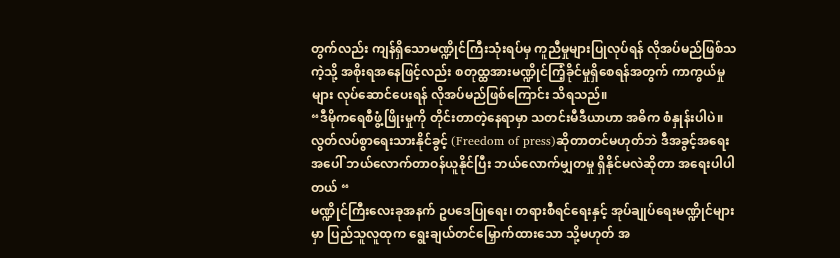တွက်လည်း ကျန်ရှိသောမဏ္ဍိုင်ကြီးသုံးရပ်မှ ကူညီမှုများပြုလုပ်ရန် လိုအပ်မည်ဖြစ်သကဲ့သို့ အစိုးရအနေဖြင့်လည်း စတုထ္ထအားမဏ္ဍိုင်ကြံ့ခိုင်မှုရှိစေရန်အတွက် ကာကွယ်မှုများ လုပ်ဆောင်ပေးရန် လိုအပ်မည်ဖြစ်ကြောင်း သိရသည်။
“ဒီမိုကရေစီဖွံ့ဖြိုးမှုကို တိုင်းတာတဲ့နေရာမှာ သတင်းမီဒီယာဟာ အဓိက စံနှုန်းပါပဲ။ လွတ်လပ်စွာရေးသားနိုင်ခွင့် (Freedom of press)ဆိုတာတင်မဟုတ်ဘဲ ဒီအခွင့်အရေးအပေါ် ဘယ်လောက်တာဝန်ယူနိုင်ပြီး ဘယ်လောက်မျှတမှု ရှိနိုင်မလဲဆိုတာ အရေးပါပါတယ် “
မဏ္ဍိုင်ကြီးလေးခုအနက် ဥပဒေပြုရေး၊ တရားစီရင်ရေးနှင့် အုပ်ချုပ်ရေးမဏ္ဍိုင်များမှာ ပြည်သူလူထုက ရွေးချယ်တင်မြှောက်ထားသော သို့မဟုတ် အ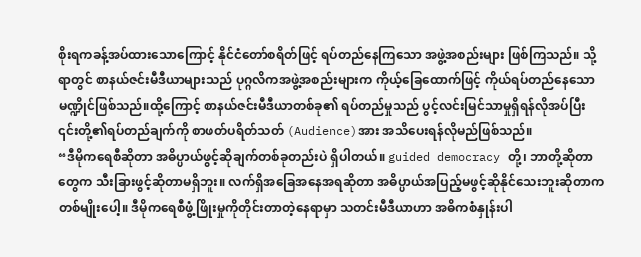စိုးရကခန့်အပ်ထားသောကြောင့် နိုင်ငံတော်စရိတ်ဖြင့် ရပ်တည်နေကြသော အဖွဲ့အစည်းများ ဖြစ်ကြသည်။ သို့ရာတွင် စာနယ်ဇင်းမီဒီယာများသည် ပုဂ္ဂလိကအဖွဲ့အစည်းများက ကိုယ့်ခြေထောက်ဖြင့် ကိုယ်ရပ်တည်နေသော မဏ္ဍိုင်ဖြစ်သည်။ထို့ကြောင့် စာနယ်ဇင်းမီဒီယာတစ်ခု၏ ရပ်တည်မှုသည် ပွင့်လင်းမြင်သာမှုရှိရန်လိုအပ်ပြီး ၎င်းတို့၏ရပ်တည်ချက်ကို စာဖတ်ပရိတ်သတ် (Audience)အား အသိပေးရန်လိုမည်ဖြစ်သည်။
“ဒီမိုကရေစီဆိုတာ အဓိပ္ပာယ်ဖွင့်ဆိုချက်တစ်ခုတည်းပဲ ရှိပါတယ်။ guided democracy တို့၊ ဘာတို့ဆိုတာတွေက သီးခြားဖွင့်ဆိုတာမရှိဘူး။ လက်ရှိအခြေအနေအရဆိုတာ အဓိပ္ပာယ်အပြည့်မဖွင့်ဆိုနိုင်သေးဘူးဆိုတာက တစ်မျိုးပေါ့။ ဒီမိုကရေစီဖွံ့ဖြိုးမှုကိုတိုင်းတာတဲ့နေရာမှာ သတင်းမီဒီယာဟာ အဓိကစံနှုန်းပါ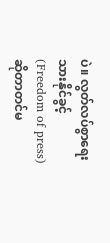ပဲ။ လွတ်လပ်စွာရေးသားနိုင်ခွင့် (Freedom of press)ဆိုတာတင်မ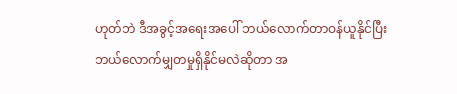ဟုတ်ဘဲ ဒီအခွင့်အရေးအပေါ် ဘယ်လောက်တာဝန်ယူနိုင်ပြီး ဘယ်လောက်မျှတမှုရှိနိုင်မလဲဆိုတာ အ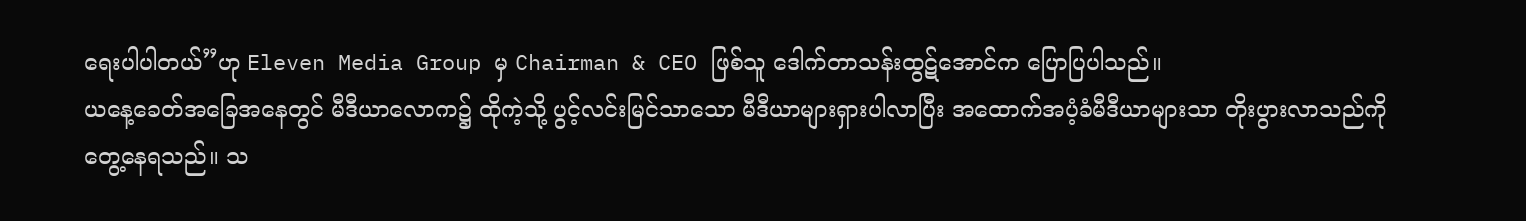ရေးပါပါတယ်”ဟု Eleven Media Group မှ Chairman & CEO ဖြစ်သူ ဒေါက်တာသန်းထွဋ်အောင်က ပြောပြပါသည်။
ယနေ့ခေတ်အခြေအနေတွင် မီဒီယာလောက၌ ထိုကဲ့သို့ ပွင့်လင်းမြင်သာသော မီဒီယာများရှားပါလာပြီး အထောက်အပံ့ခံမီဒီယာများသာ တိုးပွားလာသည်ကို တွေ့နေရသည်။ သ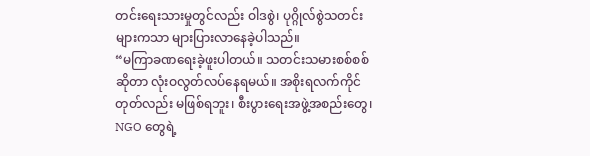တင်းရေးသားမှုတွင်လည်း ဝါဒစွဲ၊ ပုဂ္ဂိုလ်စွဲသတင်းများကသာ များပြားလာနေခဲ့ပါသည်။
“မကြာခဏရေးခဲ့ဖူးပါတယ်။ သတင်းသမားစစ်စစ်ဆိုတာ လုံးဝလွတ်လပ်နေရမယ်။ အစိုးရလက်ကိုင်တုတ်လည်း မဖြစ်ရဘူး၊ စီးပွားရေးအဖွဲ့အစည်းတွေ၊ NGO တွေရဲ့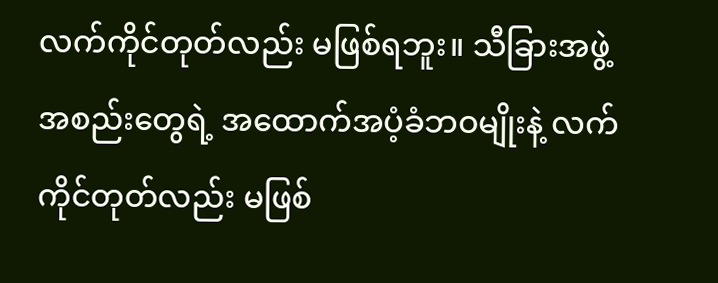လက်ကိုင်တုတ်လည်း မဖြစ်ရဘူး။ သီခြားအဖွဲ့အစည်းတွေရဲ့ အထောက်အပံ့ခံဘဝမျိုးနဲ့ လက်ကိုင်တုတ်လည်း မဖြစ်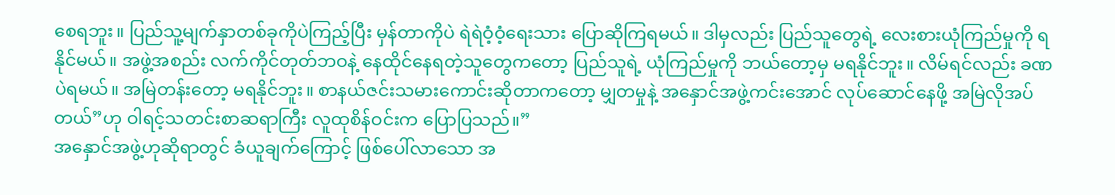စေရဘူး။ ပြည်သူ့မျက်နှာတစ်ခုကိုပဲကြည့်ပြီး မှန်တာကိုပဲ ရဲရဲဝံ့ဝံ့ရေးသား ပြောဆိုကြရမယ်။ ဒါမှလည်း ပြည်သူတွေရဲ့ လေးစားယုံကြည်မှုကို ရနိုင်မယ်။ အဖွဲ့အစည်း လက်ကိုင်တုတ်ဘဝနဲ့ နေထိုင်နေရတဲ့သူတွေကတော့ ပြည်သူရဲ့ ယုံကြည်မှုကို ဘယ်တော့မှ မရနိုင်ဘူး။ လိမ်ရင်လည်း ခဏပဲရမယ်။ အမြဲတန်းတော့ မရနိုင်ဘူး။ စာနယ်ဇင်းသမားကောင်းဆိုတာကတော့ မျှတမှုနဲ့ အနှောင်အဖွဲ့ကင်းအောင် လုပ်ဆောင်နေဖို့ အမြဲလိုအပ်တယ်”ဟု ဝါရင့်သတင်းစာဆရာကြီး လူထုစိန်ဝင်းက ပြောပြသည်။”
အနှောင်အဖွဲ့ဟုဆိုရာတွင် ခံယူချက်ကြောင့် ဖြစ်ပေါ်လာသော အ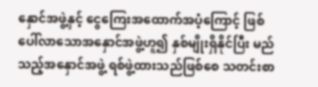နှောင်အဖွဲ့နှင့် ငွေကြေးအထောက်အပံ့ကြောင့် ဖြစ်ပေါ်လာသောအနှောင်အဖွဲ့ဟူ၍ နှစ်မျိုးရှိနိုင်ပြီး မည်သည့်အနှောင်အဖွဲ့ ရစ်ဖွဲ့ထားသည်ဖြစ်စေ သတင်းစာ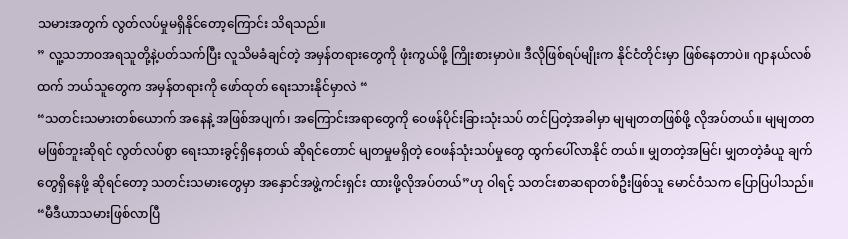သမားအတွက် လွတ်လပ်မှုမရှိနိုင်တော့ကြောင်း သိရသည်။
” လူ့သဘာဝအရသူတို့နဲ့ပတ်သက်ပြီး လူသိမခံချင်တဲ့ အမှန်တရားတွေကို ဖုံးကွယ်ဖို့ ကြိုးစားမှာပဲ။ ဒီလိုဖြစ်ရပ်မျိုးက နိုင်ငံတိုင်းမှာ ဖြစ်နေတာပဲ။ ဂျာနယ်လစ်ထက် ဘယ်သူတွေက အမှန်တရားကို ဖော်ထုတ် ရေးသားနိုင်မှာလဲ “
“သတင်းသမားတစ်ယောက် အနေနဲ့ အဖြစ်အပျက်၊ အကြောင်းအရာတွေကို ဝေဖန်ပိုင်းခြားသုံးသပ် တင်ပြတဲ့အခါမှာ မျမျတတဖြစ်ဖို့ လိုအပ်တယ်။ မျမျတတမဖြစ်ဘူးဆိုရင် လွတ်လပ်စွာ ရေးသားခွင့်ရှိနေတယ် ဆိုရင်တောင် မျတမှုမရှိတဲ့ ဝေဖန်သုံးသပ်မှုတွေ ထွက်ပေါ်လာနိုင် တယ်။ မျှတတဲ့အမြင်၊ မျှတတဲ့ခံယူ ချက်တွေရှိနေဖို့ ဆိုရင်တော့ သတင်းသမားတွေမှာ အနှောင်အဖွဲ့ကင်းရှင်း ထားဖို့လိုအပ်တယ်”ဟု ဝါရင့် သတင်းစာဆရာတစ်ဦးဖြစ်သူ မောင်ဝံသက ပြောပြပါသည်။
“မီဒီယာသမားဖြစ်လာပြီ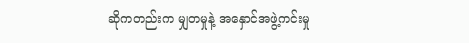ဆိုကတည်းက မျှတမှုနဲ့ အနှောင်အဖွဲ့ကင်းမှု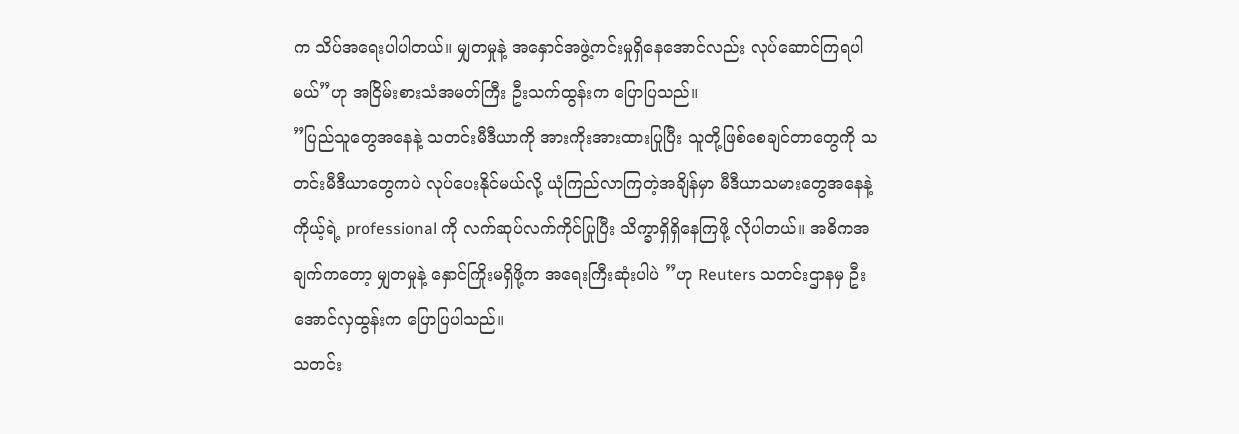က သိပ်အရေးပါပါတယ်။ မျှတမှုနဲ့ အနှောင်အဖွဲ့ကင်းမှုရှိနေအောင်လည်း လုပ်ဆောင်ကြရပါမယ်”ဟု အငြိမ်းစားသံအမတ်ကြီး ဦးသက်ထွန်းက ပြောပြသည်။
”ပြည်သူတွေအနေနဲ့ သတင်းမီဒီယာကို အားကိုးအားထားပြုပြီး သူတို့ဖြစ်စေချင်တာတွေကို သတင်းမီဒီယာတွေကပဲ လုပ်ပေးနိုင်မယ်လို့ ယုံကြည်လာကြတဲ့အချိန်မှာ မီဒီယာသမားတွေအနေနဲ့ ကိုယ့်ရဲ့ professional ကို လက်ဆုပ်လက်ကိုင်ပြုပြီး သိက္ခာရှိရှိနေကြဖို့ လိုပါတယ်။ အဓိကအချက်ကတော့ မျှတမှုနဲ့ နှောင်ကြိုးမရှိဖို့က အရေးကြီးဆုံးပါပဲ ”ဟု Reuters သတင်းဌာနမှ ဦးအောင်လှထွန်းက ပြောပြပါသည်။
သတင်း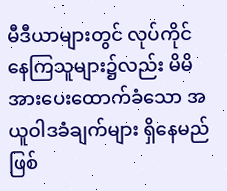မီဒီယာများတွင် လုပ်ကိုင်နေကြသူများ၌လည်း မိမိအားပေးထောက်ခံသော အယူဝါဒခံချက်များ ရှိနေမည်ဖြစ်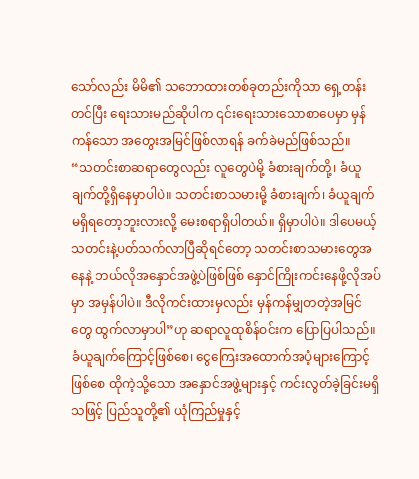သော်လည်း မိမိ၏ သဘောထားတစ်ခုတည်းကိုသာ ရှေ့တန်းတင်ပြီး ရေးသားမည်ဆိုပါက ၎င်းရေးသားသောစာပေမှာ မှန်ကန်သော အတွေးအမြင်ဖြစ်လာရန် ခက်ခဲမည်ဖြစ်သည်။
“သတင်းစာဆရာတွေလည်း လူတွေပဲမို့ ခံစားချက်တို့၊ ခံယူချက်တို့ရှိနေမှာပါပဲ။ သတင်းစာသမားမို့ ခံစားချက်၊ ခံယူချက်မရှိရတော့ဘူးလားလို့ မေးစရာရှိပါတယ်။ ရှိမှာပါပဲ။ ဒါပေမယ့် သတင်းနဲ့ပတ်သက်လာပြီဆိုရင်တော့ သတင်းစာသမားတွေအနေနဲ့ ဘယ်လိုအနှောင်အဖွဲ့ပဲဖြစ်ဖြစ် နှောင်ကြိုးကင်းနေဖို့လိုအပ်မှာ အမှန်ပါပဲ။ ဒီလိုကင်းထားမှလည်း မှန်ကန်မျှတတဲ့အမြင်တွေ ထွက်လာမှာပါ”ဟု ဆရာလူထုစိန်ဝင်းက ပြောပြပါသည်။
ခံယူချက်ကြောင့်ဖြစ်စေ၊ ငွေကြေးအထောက်အပံ့များကြောင့်ဖြစ်စေ ထိုကဲ့သို့သော အနှောင်အဖွဲ့များနှင့် ကင်းလွတ်ခဲ့ခြင်းမရှိသဖြင့် ပြည်သူတို့၏ ယုံကြည်မှုနှင့်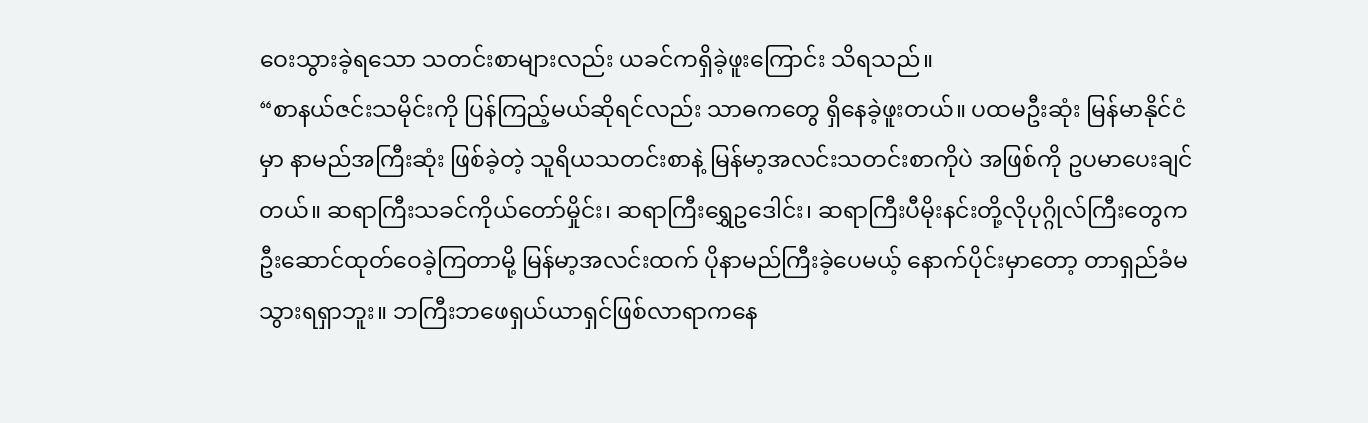ဝေးသွားခဲ့ရသော သတင်းစာများလည်း ယခင်ကရှိခဲ့ဖူးကြောင်း သိရသည်။
“စာနယ်ဇင်းသမိုင်းကို ပြန်ကြည့်မယ်ဆိုရင်လည်း သာဓကတွေ ရှိနေခဲ့ဖူးတယ်။ ပထမဦးဆုံး မြန်မာနိုင်ငံမှာ နာမည်အကြီးဆုံး ဖြစ်ခဲ့တဲ့ သူရိယသတင်းစာနဲ့ မြန်မာ့အလင်းသတင်းစာကိုပဲ အဖြစ်ကို ဥပမာပေးချင်တယ်။ ဆရာကြီးသခင်ကိုယ်တော်မှိုင်း၊ ဆရာကြီးရွှေဥဒေါင်း၊ ဆရာကြီးပီမိုးနင်းတို့လိုပုဂ္ဂိုလ်ကြီးတွေက ဦးဆောင်ထုတ်ဝေခဲ့ကြတာမို့ မြန်မာ့အလင်းထက် ပိုနာမည်ကြီးခဲ့ပေမယ့် နောက်ပိုင်းမှာတော့ တာရှည်ခံမသွားရရှာဘူး။ ဘကြီးဘဖေရှယ်ယာရှင်ဖြစ်လာရာကနေ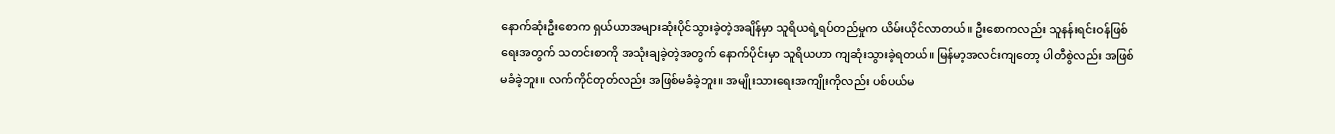နောက်ဆုံးဦးစောက ရှယ်ယာအများဆုံးပိုင်သွားခဲ့တဲ့အချိန်မှာ သူရိယရဲ့ရပ်တည်မှုက ယိမ်းယိုင်လာတယ်။ ဦးစောကလည်း သူနန်းရင်းဝန်ဖြစ်ရေးအတွက် သတင်းစာကို အသုံးချခဲ့တဲ့အတွက် နောက်ပိုင်းမှာ သူရိယဟာ ကျဆုံးသွားခဲ့ရတယ်။ မြန်မာ့အလင်းကျတော့ ပါတီစွဲလည်း အဖြစ်မခံခဲ့ဘူး။ လက်ကိုင်တုတ်လည်း အဖြစ်မခံခဲ့ဘူး။ အမျိုးသားရေးအကျိုးကိုလည်း ပစ်ပယ်မ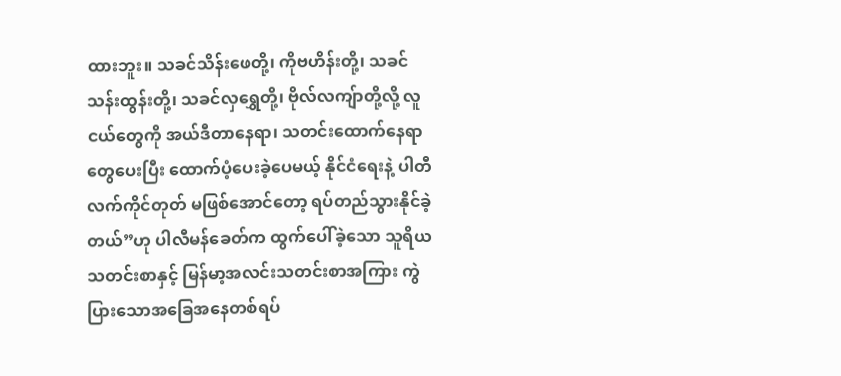ထားဘူး။ သခင်သိန်းဖေတို့၊ ကိုဗဟိန်းတို့၊ သခင်သန်းထွန်းတို့၊ သခင်လှရွှေတို့၊ ဗိုလ်လကျ်ာတို့လို့ လူငယ်တွေကို အယ်ဒီတာနေရာ၊ သတင်းထောက်နေရာတွေပေးပြီး ထောက်ပံ့ပေးခဲ့ပေမယ့် နိုင်ငံရေးနဲ့ ပါတီလက်ကိုင်တုတ် မဖြစ်အောင်တော့ ရပ်တည်သွားနိုင်ခဲ့တယ်”ဟု ပါလီမန်ခေတ်က ထွက်ပေါ်ခဲ့သော သူရိယသတင်းစာနှင့် မြန်မာ့အလင်းသတင်းစာအကြား ကွဲပြားသောအခြေအနေတစ်ရပ်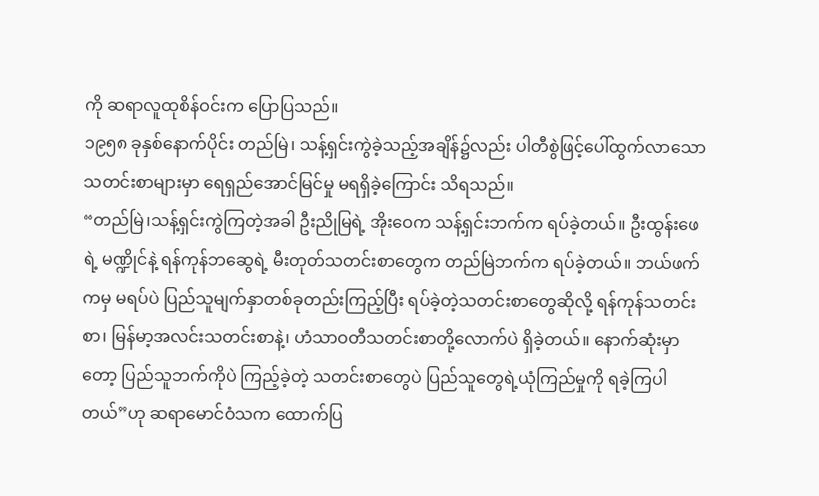ကို ဆရာလူထုစိန်ဝင်းက ပြောပြသည်။
၁၉၅၈ ခုနှစ်နောက်ပိုင်း တည်မြဲ၊ သန့်ရှင်းကွဲခဲ့သည့်အချိန်၌လည်း ပါတီစွဲဖြင့်ပေါ်ထွက်လာသော သတင်းစာများမှာ ရေရှည်အောင်မြင်မှု မရရှိခဲ့ကြောင်း သိရသည်။
“တည်မြဲ၊သန့်ရှင်းကွဲကြတဲ့အခါ ဦးညိုမြရဲ့ အိုးဝေက သန့်ရှင်းဘက်က ရပ်ခဲ့တယ်။ ဦးထွန်းဖေရဲ့ မဏ္ဍိုင်နဲ့ ရန်ကုန်ဘဆွေရဲ့ မီးတုတ်သတင်းစာတွေက တည်မြဲဘက်က ရပ်ခဲ့တယ်။ ဘယ်ဖက်ကမှ မရပ်ပဲ ပြည်သူမျက်နှာတစ်ခုတည်းကြည့်ပြီး ရပ်ခဲ့တဲ့သတင်းစာတွေဆိုလို့ ရန်ကုန်သတင်းစာ၊ မြန်မာ့အလင်းသတင်းစာနဲ့၊ ဟံသာဝတီသတင်းစာတို့လောက်ပဲ ရှိခဲ့တယ်။ နောက်ဆုံးမှာတော့ ပြည်သူဘက်ကိုပဲ ကြည့်ခဲ့တဲ့ သတင်းစာတွေပဲ ပြည်သူတွေရဲ့ယုံကြည်မှုကို ရခဲ့ကြပါတယ်”ဟု ဆရာမောင်ဝံသက ထောက်ပြ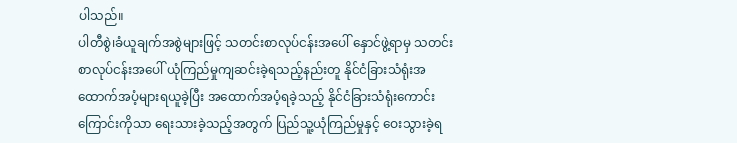ပါသည်။
ပါတီစွဲ၊ခံယူချက်အစွဲများဖြင့် သတင်းစာလုပ်ငန်းအပေါ် နှောင်ဖွဲ့ရာမှ သတင်းစာလုပ်ငန်းအပေါ် ယုံကြည်မှုကျဆင်းခဲ့ရသည့်နည်းတူ နိုင်ငံခြားသံရုံးအထောက်အပံ့များရယူခဲ့ပြီး အထောက်အပံ့ရခဲ့သည့် နိုင်ငံခြားသံရုံးကောင်းကြောင်းကိုသာ ရေးသားခဲ့သည့်အတွက် ပြည်သူ့ယုံကြည်မှုနှင့် ဝေးသွားခဲ့ရ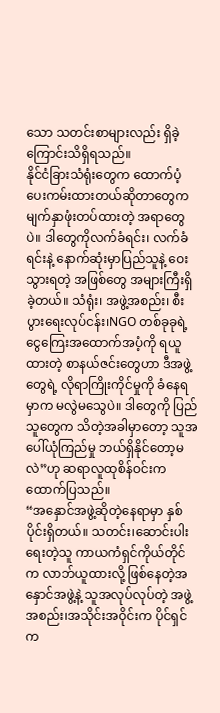သော သတင်းစာများလည်း ရှိခဲ့ကြောင်းသိရှိရသည်။
နိုင်ငံခြားသံရုံးတွေက ထောက်ပံ့ပေးကမ်းထားတယ်ဆိုတာတွေက မျက်နှာဖုံးတပ်ထားတဲ့ အရာတွေပဲ။ ဒါတွေကိုလက်ခံရင်း၊ လက်ခံရင်းနဲ့ နောက်ဆုံးမှာပြည်သူနဲ့ ဝေးသွားရတဲ့ အဖြစ်တွေ အများကြီးရှိခဲ့တယ်။ သံရုံး၊ အဖွဲ့အစည်း၊ စီးပွားရေးလုပ်ငန်း၊NGO တစ်ခုခုရဲ့ ငွေကြေးအထောက်အပံ့ကို ရယူထားတဲ့ စာနယ်ဇင်းတွေဟာ ဒီအဖွဲ့တွေရဲ့ လိုရာကြိုးကိုင်မှုကို ခံနေရမှာက မလွဲမသွေပဲ။ ဒါတွေကို ပြည်သူတွေက သိတဲ့အခါမှာတော့ သူအပေါ်ယုံကြည်မှု ဘယ်ရှိနိုင်တော့မလဲ”ဟု ဆရာလူထုစိန်ဝင်းက ထောက်ပြသည်။
“အနှောင်အဖွဲ့ဆိုတဲ့နေရာမှာ နှစ်ပိုင်းရှိတယ်။ သတင်း၊ဆောင်းပါးရေးတဲ့သူ ကာယကံရှင်ကိုယ်တိုင်က လာဘ်ယူထားလို့ ဖြစ်နေတဲ့အနှောင်အဖွဲ့နဲ့ သူအလုပ်လုပ်တဲ့ အဖွဲ့အစည်း၊အသိုင်းအဝိုင်းက ပိုင်ရှင်က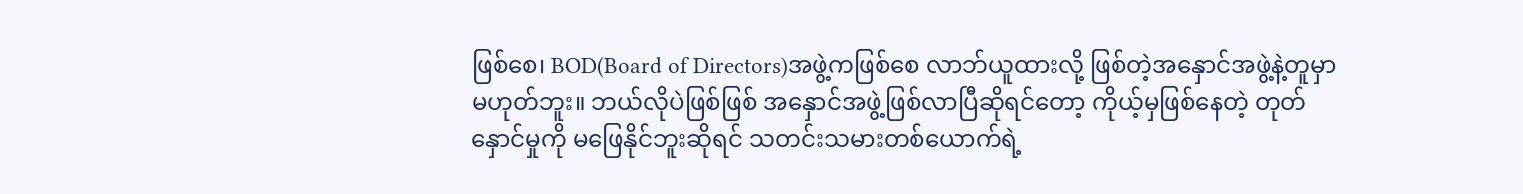ဖြစ်စေ၊ BOD(Board of Directors)အဖွဲ့ကဖြစ်စေ လာဘ်ယူထားလို့ ဖြစ်တဲ့အနှောင်အဖွဲ့နဲ့တူမှာ မဟုတ်ဘူး။ ဘယ်လိုပဲဖြစ်ဖြစ် အနှောင်အဖွဲ့ဖြစ်လာပြီဆိုရင်တော့ ကိုယ့်မှဖြစ်နေတဲ့ တုတ်နှောင်မှုကို မဖြေနိုင်ဘူးဆိုရင် သတင်းသမားတစ်ယောက်ရဲ့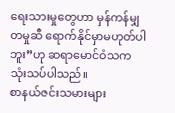ရေးသားမှုတွေဟာ မှန်ကန်မျှတမှုဆီ ရောက်နိုင်မှာမဟုတ်ပါဘူး”ဟု ဆရာမောင်ဝံသက သုံးသပ်ပါသည်။
စာနယ်ဇင်းသမားများ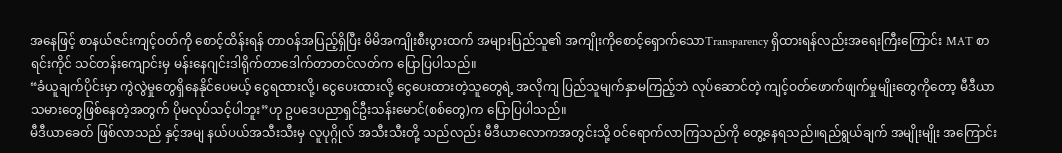အနေဖြင့် စာနယ်ဇင်းကျင့်ဝတ်ကို စောင့်ထိန်းရန် တာဝန်အပြည့်ရှိပြီး မိမိအကျိုးစီးပွားထက် အများပြည်သူ၏ အကျိုးကိုစောင့်ရှောက်သောTransparency ရှိထားရန်လည်းအရေးကြီးကြောင်း MAT စာရင်းကိုင် သင်တန်းကျောင်းမှ မန်းနေဂျင်းဒါရိုက်တာဒေါက်တာတင်လတ်က ပြောပြပါသည်။
“ခံယူချက်ပိုင်းမှာ ကွဲလွဲမှုတွေရှိနေနိုင်ပေမယ့် ငွေရထားလို့၊ ငွေပေးထားလို့ ငွေပေးထားတဲ့သူတွေရဲ့ အလိုကျ ပြည်သူမျက်နှာမကြည့်ဘဲ လုပ်ဆောင်တဲ့ ကျင့်ဝတ်ဖောက်ဖျက်မှုမျိုးတွေကိုတော့ မီဒီယာသမားတွေဖြစ်နေတဲ့အတွက် ပိုမလုပ်သင့်ပါဘူး”ဟု ဥပဒေပညာရှင်ဦးသန်းမောင်(စစ်တွေ)က ပြောပြပါသည်။
မီဒီယာခေတ် ဖြစ်လာသည် နှင့်အမျ နယ်ပယ်အသီးသီးမှ လူပုဂ္ဂိုလ် အသီးသီးတို့ သည်လည်း မီဒီယာလောကအတွင်းသို့ ဝင်ရောက်လာကြသည်ကို တွေ့နေရသည်။ရည်ရွယ်ချက် အမျိုးမျိုး အကြောင်း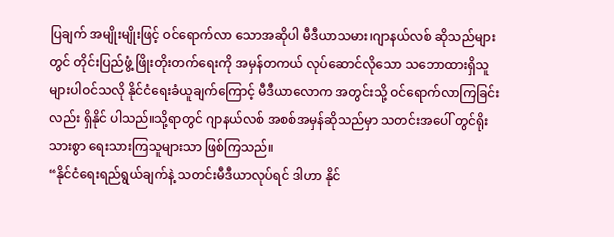ပြချက် အမျိုးမျိုးဖြင့် ဝင်ရောက်လာ သောအဆိုပါ မီဒီယာသမား၊ဂျာနယ်လစ် ဆိုသည်များတွင် တိုင်းပြည်ဖွံ့ ဖြိုးတိုးတက်ရေးကို အမှန်တကယ် လုပ်ဆောင်လိုသော သဘောထားရှိသူ များပါဝင်သလို နိုင်ငံရေးခံယူချက်ကြောင့် မီဒီယာလောက အတွင်းသို့ ဝင်ရောက်လာကြခြင်းလည်း ရှိနိုင် ပါသည်။သို့ရာတွင် ဂျာနယ်လစ် အစစ်အမှန်ဆိုသည်မှာ သတင်းအပေါ် တွင်ရိုးသားစွာ ရေးသားကြသူများသာ ဖြစ်ကြသည်။
“နိုင်ငံရေးရည်ရွယ်ချက်နဲ့ သတင်းမီဒီယာလုပ်ရင် ဒါဟာ နိုင်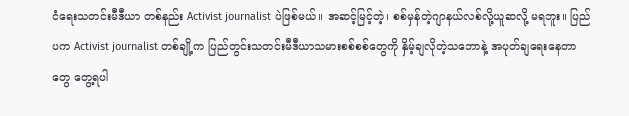ငံရေးသတင်းမီဒီယာ တစ်နည်း Activist journalist ပဲဖြစ်မယ်။ အဆင့်မြင့်တဲ့၊ စစ်မှန်တဲ့ဂျာနယ်လစ်လို့ယူဆလို့ မရဘူး။ ပြည်ပက Activist journalist တစ်ချို့က ပြည်တွင်းသတင်းမီဒီယာသမားစစ်စစ်တွေကို နှိမ့်ချလိုတဲ့သဘောနဲ့ အပုတ်ချရေးနေတာတွေ တွေ့ရပါ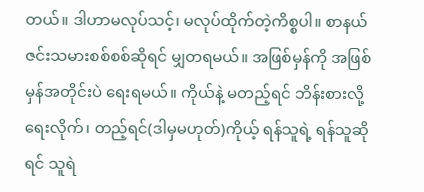တယ်။ ဒါဟာမလုပ်သင့်၊ မလုပ်ထိုက်တဲ့ကိစ္စပါ။ စာနယ်ဇင်းသမားစစ်စစ်ဆိုရင် မျှတရမယ်။ အဖြစ်မှန်ကို အဖြစ်မှန်အတိုင်းပဲ ရေးရမယ်။ ကိုယ်နဲ့ မတည့်ရင် ဘိန်းစားလို့ ရေးလိုက်၊ တည့်ရင်(ဒါမှမဟုတ်)ကိုယ့် ရန်သူရဲ့ ရန်သူဆိုရင် သူရဲ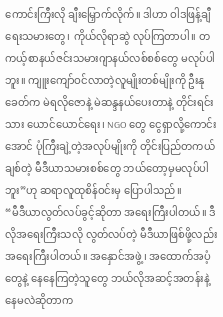ကောင်းကြီးလို ချီးမြှောက်လိုက်။ ဒါဟာ ဝါဒဖြန့်ချီရေးသမားတွေ၊ ကိုယ်လိုရာဆွဲ လုပ်ကြတာပါ။ တကယ့်စာနယ်ဇင်းသမားဂျာနယ်လစ်စစ်တွေ မလုပ်ပါဘူး။ ကျူးကျော်ဝင်လာတဲ့လူမျိုးတစ်မျိုးကို ဦးနုခေတ်က မဲရလိုဇောနဲ့ မဲဆန္ဒနယ်ပေးတာနဲ့ တိုင်းရင်းသား ယောင်ယောင်ရေး၊ NGO တွေ ငွေရှာလို့ကောင်းအောင် ပုံကြီးချဲ့တဲ့အလုပ်မျိုးကို တိုင်းပြည်တကယ်ချစ်တဲ့ မီဒီယာသမားစစ်တွေ ဘယ်တော့မှမလုပ်ပါဘူး”ဟု ဆရာလူထုစိန်ဝင်းမှ ပြောပါသည်။
“မီဒီယာလွတ်လပ်ခွင့်ဆိုတာ အရေးကြီးပါတယ်။ ဒီလိုအရေးကြီးသလို လွတ်လပ်တဲ့ မီဒီယာဖြစ်ဖို့လည်း အရေးကြီးပါတယ်။ အနှောင်အဖွဲ့၊ အထောက်အပံ့တွေနဲ့ နေနေကြတဲ့သူတွေ ဘယ်လိုအဆင့်အတန်းနဲ့ နေမလဲဆိုတာက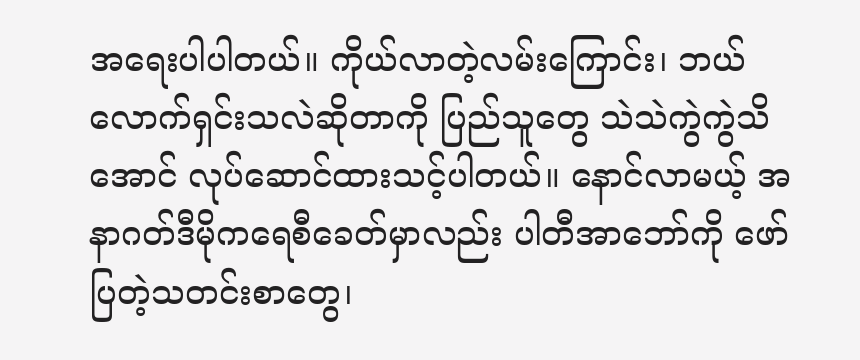အရေးပါပါတယ်။ ကိုယ်လာတဲ့လမ်းကြောင်း၊ ဘယ်လောက်ရှင်းသလဲဆိုတာကို ပြည်သူတွေ သဲသဲကွဲကွဲသိအောင် လုပ်ဆောင်ထားသင့်ပါတယ်။ နောင်လာမယ့် အနာဂတ်ဒီမိုကရေစီခေတ်မှာလည်း ပါတီအာဘော်ကို ဖော်ပြတဲ့သတင်းစာတွေ၊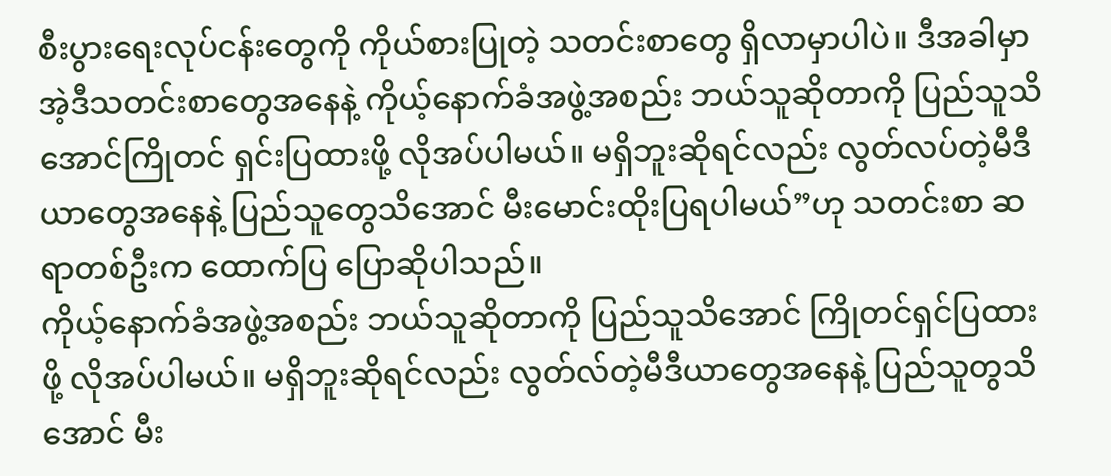စီးပွားရေးလုပ်ငန်းတွေကို ကိုယ်စားပြုတဲ့ သတင်းစာတွေ ရှိလာမှာပါပဲ။ ဒီအခါမှာ အဲ့ဒီသတင်းစာတွေအနေနဲ့ ကိုယ့်နောက်ခံအဖွဲ့အစည်း ဘယ်သူဆိုတာကို ပြည်သူသိအောင်ကြိုတင် ရှင်းပြထားဖို့ လိုအပ်ပါမယ်။ မရှိဘူးဆိုရင်လည်း လွတ်လပ်တဲ့မီဒီယာတွေအနေနဲ့ ပြည်သူတွေသိအောင် မီးမောင်းထိုးပြရပါမယ်”ဟု သတင်းစာ ဆရာတစ်ဦးက ထောက်ပြ ပြောဆိုပါသည်။
ကိုယ့်နောက်ခံအဖွဲ့အစည်း ဘယ်သူဆိုတာကို ပြည်သူသိအောင် ကြိုတင်ရှင်ပြထားဖို့ လိုအပ်ပါမယ်။ မရှိဘူးဆိုရင်လည်း လွတ်လ်တဲ့မီဒီယာတွေအနေနဲ့ ပြည်သူတွသိအောင် မီး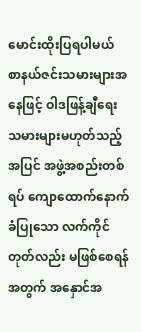မောင်းထိုးပြရပါမယ် စာနယ်ဇင်းသမားများအနေဖြင့် ဝါဒဖြန့်ချီရေးသမားများမဟုတ်သည့်အပြင် အဖွဲ့အစည်းတစ်ရပ် ကျောထောက်နောက်ခံပြုသော လက်ကိုင်တုတ်လည်း မဖြစ်စေရန်အတွက် အနှောင်အ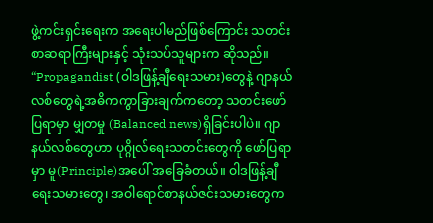ဖွဲ့ကင်းရှင်းရေးက အရေးပါမည်ဖြစ်ကြောင်း သတင်းစာဆရာကြီးများနှင့် သုံးသပ်သူများက ဆိုသည်။
“Propagandist (ဝါဒဖြန့်ချီရေးသမား)တွေနဲ့ ဂျာနယ်လစ်တွေရဲ့အဓိကကွာခြားချက်ကတော့ သတင်းဖော်ပြရာမှာ မျှတမှု (Balanced news)ရှိခြင်းပါပဲ။ ဂျာနယ်လစ်တွေဟာ ပုဂ္ဂိုလ်ရေးသတင်းတွေကို ဖော်ပြရာမှာ မူ(Principle)အပေါ် အခြေခံတယ်။ ဝါဒဖြန့်ချီရေးသမားတွေ၊ အဝါရောင်စာနယ်ဇင်းသမားတွေက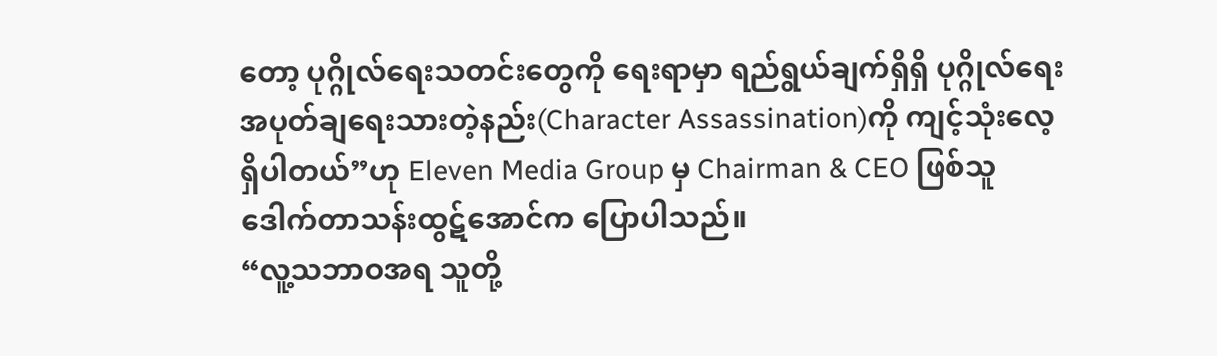တော့ ပုဂ္ဂိုလ်ရေးသတင်းတွေကို ရေးရာမှာ ရည်ရွယ်ချက်ရှိရှိ ပုဂ္ဂိုလ်ရေးအပုတ်ချရေးသားတဲ့နည်း(Character Assassination)ကို ကျင့်သုံးလေ့ရှိပါတယ်”ဟု Eleven Media Group မှ Chairman & CEO ဖြစ်သူ ဒေါက်တာသန်းထွဋ်အောင်က ပြောပါသည်။
“လူ့သဘာဝအရ သူတို့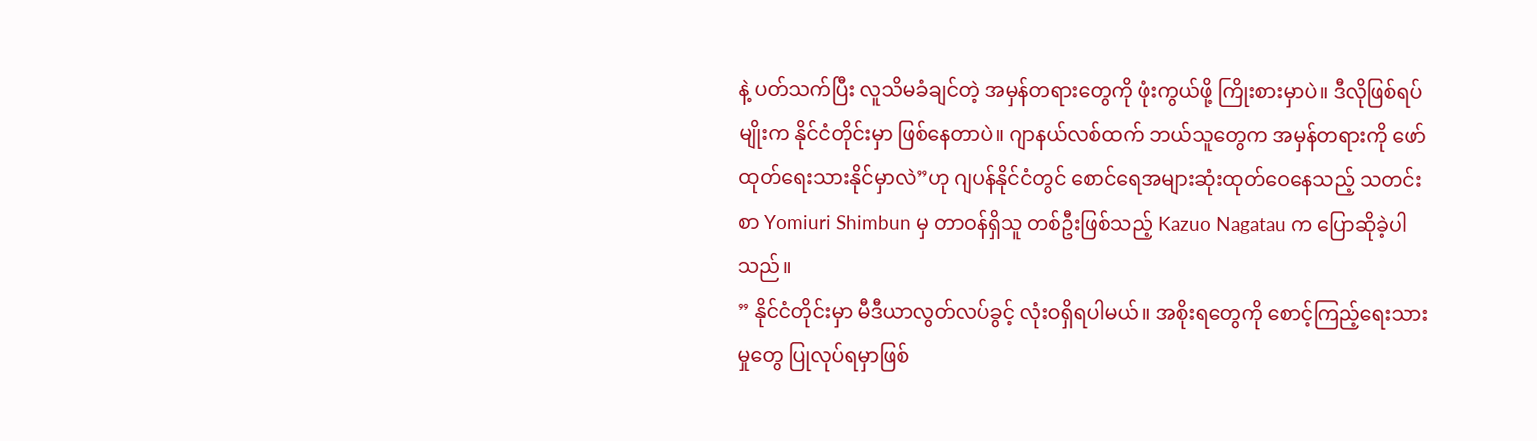နဲ့ ပတ်သက်ပြီး လူသိမခံချင်တဲ့ အမှန်တရားတွေကို ဖုံးကွယ်ဖို့ ကြိုးစားမှာပဲ။ ဒီလိုဖြစ်ရပ်မျိုးက နိုင်ငံတိုင်းမှာ ဖြစ်နေတာပဲ။ ဂျာနယ်လစ်ထက် ဘယ်သူတွေက အမှန်တရားကို ဖော်ထုတ်ရေးသားနိုင်မှာလဲ”ဟု ဂျပန်နိုင်ငံတွင် စောင်ရေအများဆုံးထုတ်ဝေနေသည့် သတင်းစာ Yomiuri Shimbun မှ တာဝန်ရှိသူ တစ်ဦးဖြစ်သည့် Kazuo Nagatau က ပြောဆိုခဲ့ပါသည်။
” နိုင်ငံတိုင်းမှာ မီဒီယာလွတ်လပ်ခွင့် လုံးဝရှိရပါမယ်။ အစိုးရတွေကို စောင့်ကြည့်ရေးသားမှုတွေ ပြုလုပ်ရမှာဖြစ်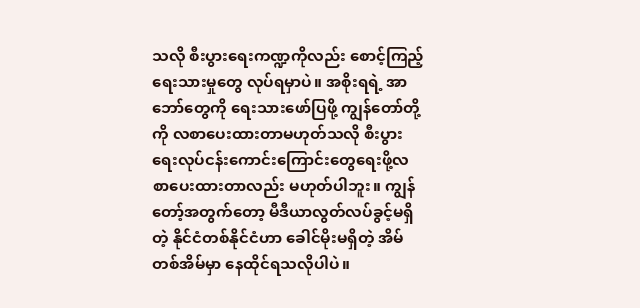သလို စီးပွားရေးကဏ္ဍကိုလည်း စောင့်ကြည့်ရေးသားမှုတွေ လုပ်ရမှာပဲ။ အစိုးရရဲ့ အာဘော်တွေကို ရေးသားဖော်ပြဖို့ ကျွန်တော်တို့ကို လစာပေးထားတာမဟုတ်သလို စီးပွားရေးလုပ်ငန်းကောင်းကြောင်းတွေရေးဖို့လစာပေးထားတာလည်း မဟုတ်ပါဘူး။ ကျွန်တော့်အတွက်တော့ မီဒီယာလွတ်လပ်ခွင့်မရှိတဲ့ နိုင်ငံတစ်နိုင်ငံဟာ ခေါင်မိုးမရှိတဲ့ အိမ်တစ်အိမ်မှာ နေထိုင်ရသလိုပါပဲ။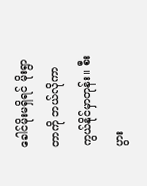ခေါင်မိုးမရှိရင် မိုးရွာတာကို ဘယ်လိုကာကွယ်နိုင်မှာတုန်း။ စီးပွား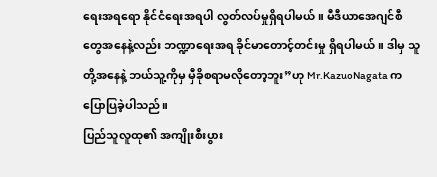ရေးအရရော နိုင်ငံရေးအရပါ လွတ်လပ်မှုရှိရပါမယ်။ မီဒီယာအေဂျင်စီတွေအနေနဲ့လည်း ဘဏ္ဍာရေးအရ ခိုင်မာတောင့်တင်းမှု ရှိရပါမယ်။ ဒါမှ သူတို့အနေနဲ့ ဘယ်သူ့ကိုမှ မှီခိုစရာမလိုတော့ဘူး”ဟု Mr.KazuoNagata က ပြောပြခဲ့ပါသည်။
ပြည်သူလူထု၏ အကျိုးစီးပွား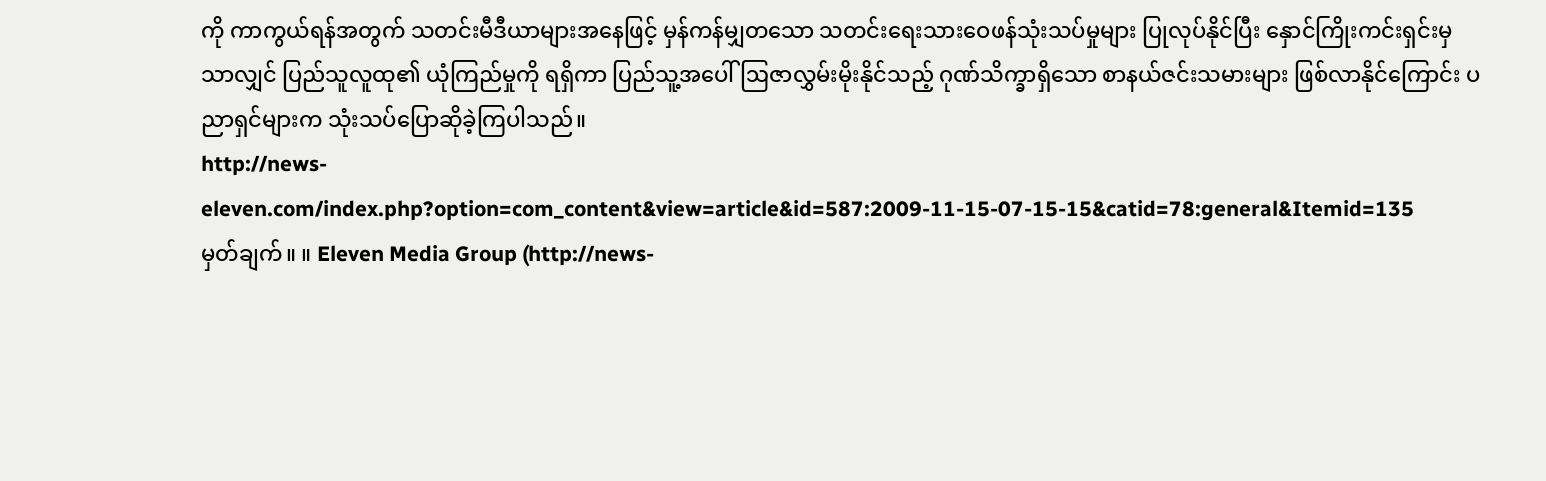ကို ကာကွယ်ရန်အတွက် သတင်းမီဒီယာများအနေဖြင့် မှန်ကန်မျှတသော သတင်းရေးသားဝေဖန်သုံးသပ်မှုများ ပြုလုပ်နိုင်ပြီး နှောင်ကြိုးကင်းရှင်းမှသာလျှင် ပြည်သူလူထု၏ ယုံကြည်မှုကို ရရှိကာ ပြည်သူ့အပေါ် ဩဇာလွှမ်းမိုးနိုင်သည့် ဂုဏ်သိက္ခာရှိသော စာနယ်ဇင်းသမားများ ဖြစ်လာနိုင်ကြောင်း ပညာရှင်များက သုံးသပ်ပြောဆိုခဲ့ကြပါသည်။
http://news-eleven.com/index.php?option=com_content&view=article&id=587:2009-11-15-07-15-15&catid=78:general&Itemid=135
မှတ်ချက်။ ။ Eleven Media Group (http://news-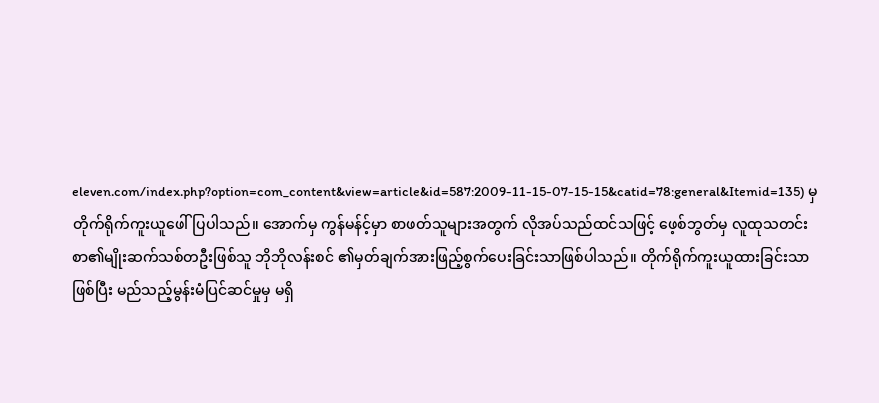eleven.com/index.php?option=com_content&view=article&id=587:2009-11-15-07-15-15&catid=78:general&Itemid=135) မှ တိုက်ရိုက်ကူးယူဖေါ်ပြပါသည်။ အောက်မှ ကွန်မန်င့်မှာ စာဖတ်သူများအတွက် လိုအပ်သည်ထင်သဖြင့် ဖေ့စ်ဘွတ်မှ လူထုသတင်းစာ၏မျိုးဆက်သစ်တဦးဖြစ်သူ ဘိုဘိုလန်းစင် ၏မှတ်ချက်အားဖြည့်စွက်ပေးခြင်းသာဖြစ်ပါသည်။ တိုက်ရိုက်ကူးယူထားခြင်းသာဖြစ်ပြီး မည်သည့်မွန်းမံပြင်ဆင်မှုမှ မရှိ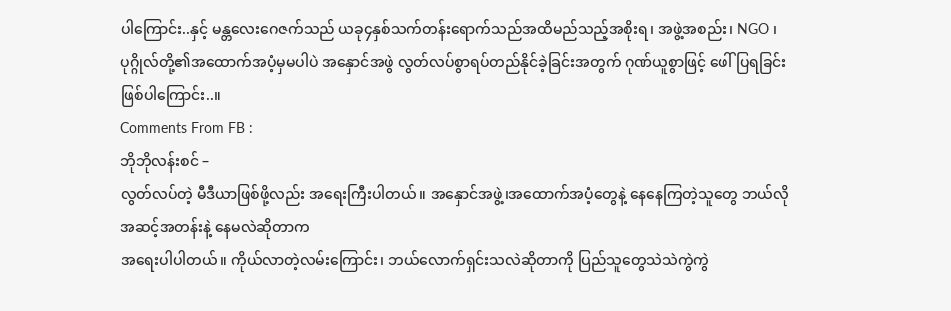ပါကြောင်း..နှင့် မန္တလေးဂေဇက်သည် ယခု၄နှစ်သက်တန်းရောက်သည်အထိမည်သည့်အစိုးရ၊ အဖွဲ့အစည်း၊ NGO ၊ပုဂ္ဂိုလ်တို့၏အထောက်အပံ့မှမပါပဲ အနှောင်အဖွဲ လွတ်လပ်စွာရပ်တည်နိုင်ခဲ့ခြင်းအတွက် ဂုဏ်ယူစွာဖြင့် ဖေါ်ပြရခြင်းဖြစ်ပါကြောင်း..။
Comments From FB :
ဘိုဘိုလန်းစင် –
လွတ်လပ်တဲ့ မီဒီယာဖြစ်ဖို့လည်း အရေးကြီးပါတယ်။ အနှောင်အဖွဲ့၊အထောက်အပံ့တွေနဲ့ နေနေကြတဲ့သူတွေ ဘယ်လိုအဆင့်အတန်းနဲ့ နေမလဲဆိုတာက
အရေးပါပါတယ်။ ကိုယ်လာတဲ့လမ်းကြောင်း၊ ဘယ်လောက်ရှင်းသလဲဆိုတာကို ပြည်သူတွေသဲသဲကွဲကွဲ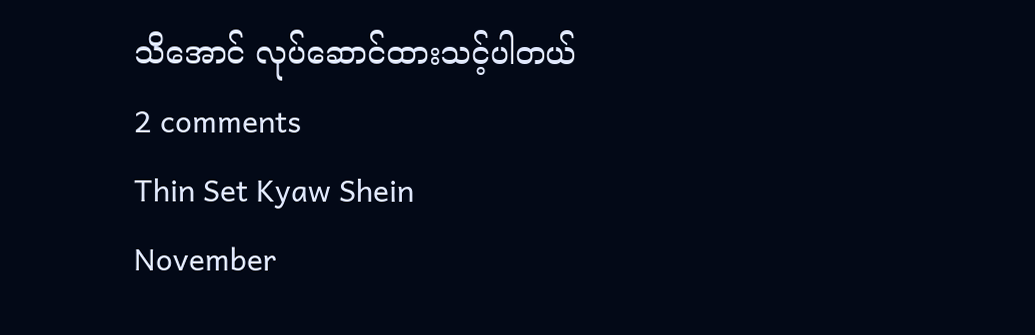သိအောင် လုပ်ဆောင်ထားသင့်ပါတယ်
2 comments
Thin Set Kyaw Shein
November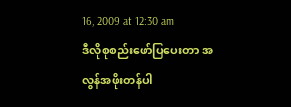16, 2009 at 12:30 am
ဒီလိုစုစည်းဖော်ပြပေးတာ အလွန်အဖိုးတန်ပါ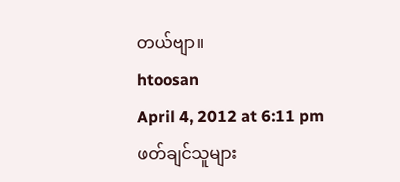တယ်ဗျာ။
htoosan
April 4, 2012 at 6:11 pm
ဖတ်ချင်သူများ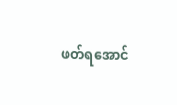ဖတ်ရအောင်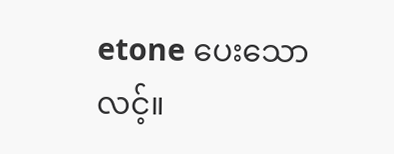etone ပေးသော လင့်။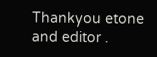Thankyou etone and editor .